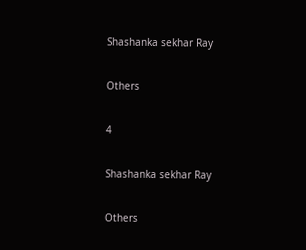Shashanka sekhar Ray

Others

4

Shashanka sekhar Ray

Others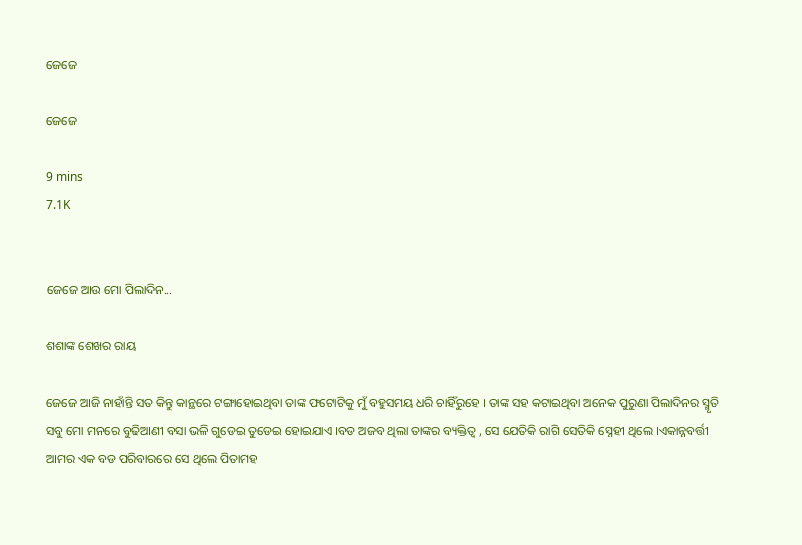ଜେଜେ

ଜେଜେ

9 mins
7.1K


ଜେଜେ ଆଉ ମୋ ପିଲାଦିନ...

ଶଶାଙ୍କ ଶେଖର ରାୟ

ଜେଜେ ଆଜି ନାହାଁନ୍ତି ସତ କିନ୍ତୁ କାନ୍ଥରେ ଟଙ୍ଗାହୋଇଥିବା ତାଙ୍କ ଫଟୋଟିକୁ ମୁଁ ବହୁସମୟ ଧରି ଚାହିଁରୁହେ । ତାଙ୍କ ସହ କଟାଇଥିବା ଅନେକ ପୁରୁଣା ପିଲାଦିନର ସ୍ମୃତି ସବୁ ମୋ ମନରେ ବୁଢିଆଣୀ ବସା ଭଳି ଗୁଡେଇ ତୁଡେଇ ହୋଇଯାଏ ।ବଡ ଅଜବ ଥିଲା ତାଙ୍କର ବ୍ୟକ୍ତିତ୍ଵ , ସେ ଯେତିକି ରାଗି ସେତିକି ସ୍ନେହୀ ଥିଲେ ।ଏକାନ୍ନବର୍ତ୍ତୀ ଆମର ଏକ ବଡ ପରିବାରରେ ସେ ଥିଲେ ପିତାମହ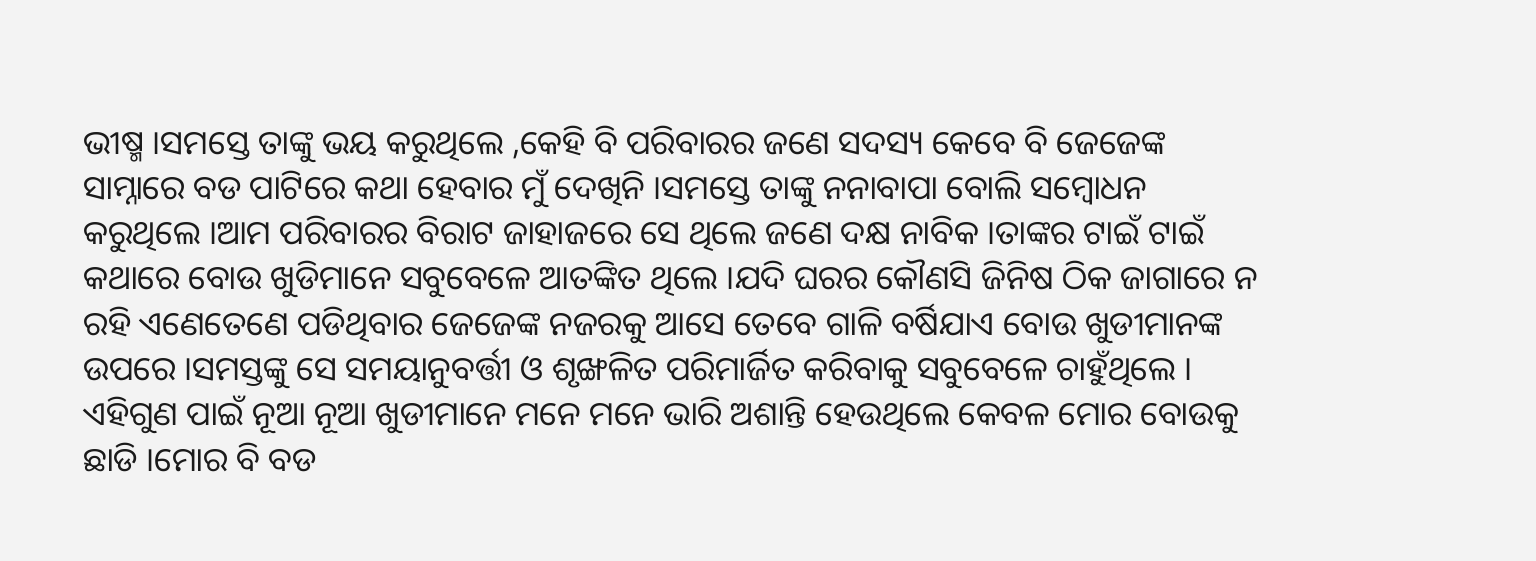ଭୀଷ୍ମ ।ସମସ୍ତେ ତାଙ୍କୁ ଭୟ କରୁଥିଲେ ,କେହି ବି ପରିବାରର ଜଣେ ସଦସ୍ୟ କେବେ ବି ଜେଜେଙ୍କ ସାମ୍ନାରେ ବଡ ପାଟିରେ କଥା ହେବାର ମୁଁ ଦେଖିନି ।ସମସ୍ତେ ତାଙ୍କୁ ନନାବାପା ବୋଲି ସମ୍ଵୋଧନ କରୁଥିଲେ ।ଆମ ପରିବାରର ବିରାଟ ଜାହାଜରେ ସେ ଥିଲେ ଜଣେ ଦକ୍ଷ ନାବିକ ।ତାଙ୍କର ଟାଇଁ ଟାଇଁ କଥାରେ ବୋଉ ଖୁଡିମାନେ ସବୁବେଳେ ଆତଙ୍କିତ ଥିଲେ ।ଯଦି ଘରର କୌଣସି ଜିନିଷ ଠିକ ଜାଗାରେ ନ ରହି ଏଣେତେଣେ ପଡିଥିବାର ଜେଜେଙ୍କ ନଜରକୁ ଆସେ ତେବେ ଗାଳି ବର୍ଷିଯାଏ ବୋଉ ଖୁଡୀମାନଙ୍କ ଉପରେ ।ସମସ୍ତଙ୍କୁ ସେ ସମୟାନୁବର୍ତ୍ତୀ ଓ ଶୃଙ୍ଖଳିତ ପରିମାର୍ଜିତ କରିବାକୁ ସବୁବେଳେ ଚାହୁଁଥିଲେ । ଏହିଗୁଣ ପାଇଁ ନୂଆ ନୂଆ ଖୁଡୀମାନେ ମନେ ମନେ ଭାରି ଅଶାନ୍ତି ହେଉଥିଲେ କେବଳ ମୋର ବୋଉକୁ ଛାଡି ।ମୋର ବି ବଡ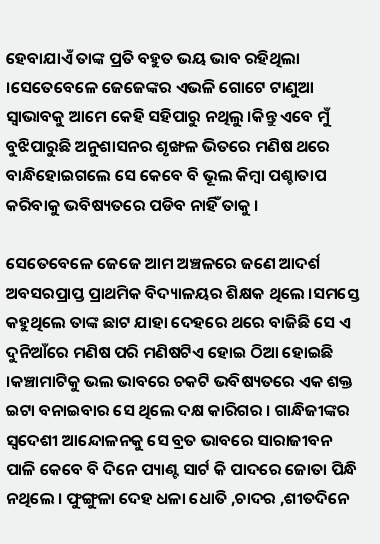ହେବାଯାଏଁ ତାଙ୍କ ପ୍ରତି ବହୁତ ଭୟ ଭାବ ରହିଥିଲା ।ସେତେବେଳେ ଜେଜେଙ୍କର ଏଭଳି ଗୋଟେ ଟାଣୁଆ ସ୍ଵାଭାବକୁ ଆମେ କେହି ସହିପାରୁ ନଥିଲୁ ।କିନ୍ତୁ ଏବେ ମୁଁ ବୁଝିପାରୁଛି ଅନୁଶାସନର ଶୃଙ୍ଖଳ ଭିତରେ ମଣିଷ ଥରେ ବାନ୍ଧିହୋଇଗଲେ ସେ କେବେ ବି ଭୂଲ କିମ୍ବା ପଶ୍ଚାତାପ କରିବାକୁ ଭବିଷ୍ୟତରେ ପଡିବ ନାହିଁ ତାକୁ ।

ସେତେବେଳେ ଜେଜେ ଆମ ଅଞ୍ଚଳରେ ଜଣେ ଆଦର୍ଶ ଅବସରପ୍ରାପ୍ତ ପ୍ରାଥମିକ ବିଦ୍ୟାଳୟର ଶିକ୍ଷକ ଥିଲେ ।ସମସ୍ତେ କହୁଥିଲେ ତାଙ୍କ ଛାଟ ଯାହା ଦେହରେ ଥରେ ବାଜିଛି ସେ ଏ ଦୁନିଆଁରେ ମଣିଷ ପରି ମଣିଷଟିଏ ହୋଇ ଠିଆ ହୋଇଛି ।କଞ୍ଚାମାଟିକୁ ଭଲ ଭାବରେ ଚକଟି ଭବିଷ୍ୟତରେ ଏକ ଶକ୍ତ ଇଟା ବନାଇବାର ସେ ଥିଲେ ଦକ୍ଷ କାରିଗର । ଗାନ୍ଧିଜୀଙ୍କର ସ୍ଵଦେଶୀ ଆନ୍ଦୋଳନକୁ ସେ ବ୍ରତ ଭାବରେ ସାରାଜୀବନ ପାଳି କେବେ ବି ଦିନେ ପ୍ୟାଣ୍ଟ ସାର୍ଟ କି ପାଦରେ ଜୋତା ପିନ୍ଧି ନଥିଲେ । ଫୁଙ୍ଗୁଳା ଦେହ ଧଳା ଧୋତି ,ଚାଦର ,ଶୀତଦିନେ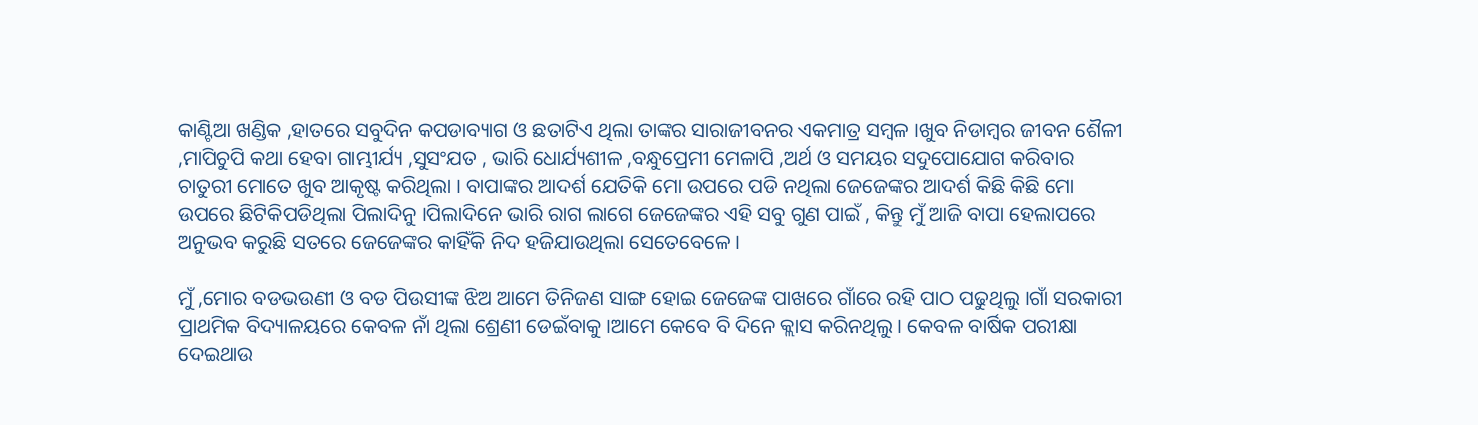କାଣ୍ଟିଆ ଖଣ୍ଡିକ ,ହାତରେ ସବୁଦିନ କପଡାବ୍ୟାଗ ଓ ଛତାଟିଏ ଥିଲା ତାଙ୍କର ସାରାଜୀବନର ଏକମାତ୍ର ସମ୍ଵଳ ।ଖୁବ ନିଡାମ୍ଵର ଜୀବନ ଶୈଳୀ ,ମାପିଚୁପି କଥା ହେବା ଗାମ୍ଭୀର୍ଯ୍ୟ ,ସୁସଂଯତ , ଭାରି ଧୋର୍ଯ୍ୟଶୀଳ ,ବନ୍ଧୁପ୍ରେମୀ ମେଳାପି ,ଅର୍ଥ ଓ ସମୟର ସଦୁପୋଯୋଗ କରିବାର ଚାତୁରୀ ମୋତେ ଖୁବ ଆକୃଷ୍ଟ କରିଥିଲା । ବାପାଙ୍କର ଆଦର୍ଶ ଯେତିକି ମୋ ଉପରେ ପଡି ନଥିଲା ଜେଜେଙ୍କର ଆଦର୍ଶ କିଛି କିଛି ମୋ ଉପରେ ଛିଟିକିପଡିଥିଲା ପିଲାଦିନୁ ।ପିଲାଦିନେ ଭାରି ରାଗ ଲାଗେ ଜେଜେଙ୍କର ଏହି ସବୁ ଗୁଣ ପାଇଁ , କିନ୍ତୁ ମୁଁ ଆଜି ବାପା ହେଲାପରେ ଅନୁଭବ କରୁଛି ସତରେ ଜେଜେଙ୍କର କାହିଁକି ନିଦ ହଜିଯାଉଥିଲା ସେତେବେଳେ ।

ମୁଁ ,ମୋର ବଡଭଉଣୀ ଓ ବଡ ପିଉସୀଙ୍କ ଝିଅ ଆମେ ତିନିଜଣ ସାଙ୍ଗ ହୋଇ ଜେଜେଙ୍କ ପାଖରେ ଗାଁରେ ରହି ପାଠ ପଢୁଥିଲୁ ।ଗାଁ ସରକାରୀ ପ୍ରାଥମିକ ବିଦ୍ୟାଳୟରେ କେବଳ ନାଁ ଥିଲା ଶ୍ରେଣୀ ଡେଇଁବାକୁ ।ଆମେ କେବେ ବି ଦିନେ କ୍ଲାସ କରିନଥିଲୁ । କେବଳ ବାର୍ଷିକ ପରୀକ୍ଷା ଦେଇଥାଉ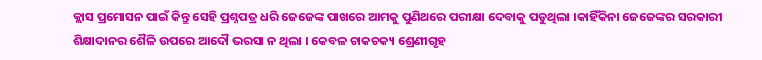କ୍ଲାସ ପ୍ରମୋସନ ପାଇଁ କିନ୍ତୁ ସେହି ପ୍ରଶ୍ନପତ୍ର ଧରି ଜେଜେଙ୍କ ପାଖରେ ଆମକୁ ପୁଣିଥରେ ପରୀକ୍ଷା ଦେବାକୁ ପଡୁଥିଲା ।କାହିଁକିନା ଜେଜେଙ୍କର ସରକାରୀ ଶିକ୍ଷାଦାନର ଶୈଳି ଉପରେ ଆଦୌ ଭରସା ନ ଥିଲା । କେବଳ ଚାକଚକ୍ୟ ଶ୍ରେଣୀଗୃହ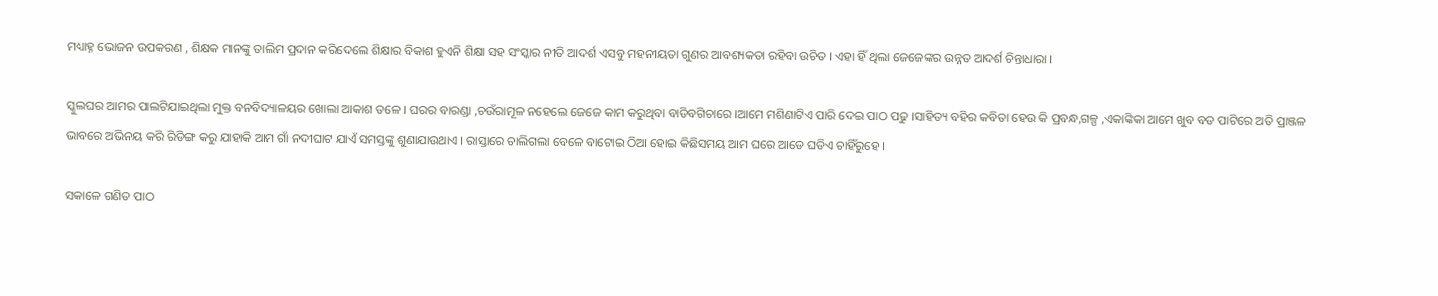ମଧ୍ୟାହ୍ନ ଭୋଜନ ଉପକରଣ , ଶିକ୍ଷକ ମାନଙ୍କୁ ତାଲିମ ପ୍ରଦାନ କରିଦେଲେ ଶିକ୍ଷାର ବିକାଶ ହୁଏନି ଶିକ୍ଷା ସହ ସଂସ୍କାର ନୀତି ଆଦର୍ଶ ଏସବୁ ମହନୀୟତା ଗୁଣର ଆବଶ୍ୟକତା ରହିବା ଉଚିତ । ଏହା ହିଁ ଥିଲା ଜେଜେଙ୍କର ଉନ୍ନତ ଆଦର୍ଶ ଚିନ୍ତାଧାରା ।

ସ୍କୁଲଘର ଆମର ପାଲଟିଯାଇଥିଲା ମୁକ୍ତ ବନବିଦ୍ୟାଳୟର ଖୋଲା ଆକାଶ ତଳେ । ଘରର ବାରଣ୍ଡା ,ଚଉଁରାମୂଳ ନହେଲେ ଜେଜେ କାମ କରୁଥିବା ବାଡିବଗିଚାରେ ।ଆମେ ମଶିଣାଟିଏ ପାରି ଦେଇ ପାଠ ପଢୁ ।ସାହିତ୍ୟ ବହିର କବିତା ହେଉ କି ପ୍ରବନ୍ଧ,ଗଳ୍ପ ,ଏକାଙ୍କିକା ଆମେ ଖୁବ ବଡ ପାଟିରେ ଅତି ପ୍ରାଞ୍ଜଳ ଭାବରେ ଅଭିନୟ କରି ରିଡିଙ୍ଗ କରୁ ଯାହାକି ଆମ ଗାଁ ନଦୀଘାଟ ଯାଏଁ ସମସ୍ତଙ୍କୁ ଶୁଣାଯାଉଥାଏ । ରାସ୍ତାରେ ଚାଲିଗଲା ବେଳେ ବାଟୋଇ ଠିଆ ହୋଇ କିଛିସମୟ ଆମ ଘରେ ଆଡେ ଘଡିଏ ଚାହିଁରୁହେ ।

ସକାଳେ ଗଣିତ ପାଠ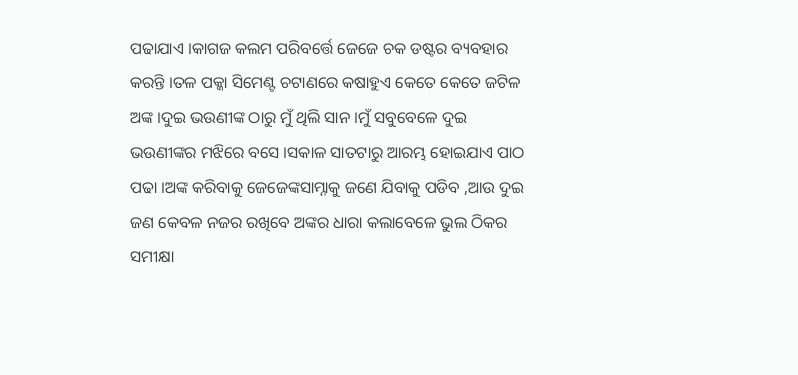ପଢାଯାଏ ।କାଗଜ କଲମ ପରିବର୍ତ୍ତେ ଜେଜେ ଚକ ଡଷ୍ଟର ବ୍ୟବହାର କରନ୍ତି ।ତଳ ପକ୍କା ସିମେଣ୍ଟ ଚଟାଣରେ କଷାହୁଏ କେତେ କେତେ ଜଟିଳ ଅଙ୍କ ।ଦୁଇ ଭଉଣୀଙ୍କ ଠାରୁ ମୁଁ ଥିଲି ସାନ ।ମୁଁ ସବୁବେଳେ ଦୁଇ ଭଉଣୀଙ୍କର ମଝିରେ ବସେ ।ସକାଳ ସାତଟାରୁ ଆରମ୍ଭ ହୋଇଯାଏ ପାଠ ପଢା ।ଅଙ୍କ କରିବାକୁ ଜେଜେଙ୍କସାମ୍ନାକୁ ଜଣେ ଯିବାକୁ ପଡିବ ,ଆଉ ଦୁଇ ଜଣ କେବଳ ନଜର ରଖିବେ ଅଙ୍କର ଧାରା କଲାବେଳେ ଭୁଲ ଠିକର ସମୀକ୍ଷା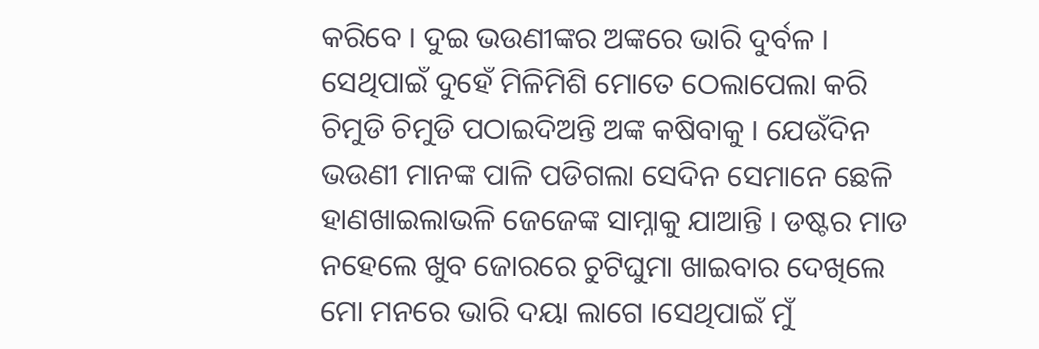କରିବେ । ଦୁଇ ଭଉଣୀଙ୍କର ଅଙ୍କରେ ଭାରି ଦୁର୍ବଳ । ସେଥିପାଇଁ ଦୁହେଁ ମିଳିମିଶି ମୋତେ ଠେଲାପେଲା କରି ଚିମୁଡି ଚିମୁଡି ପଠାଇଦିଅନ୍ତି ଅଙ୍କ କଷିବାକୁ । ଯେଉଁଦିନ ଭଉଣୀ ମାନଙ୍କ ପାଳି ପଡିଗଲା ସେଦିନ ସେମାନେ ଛେଳି ହାଣଖାଇଲାଭଳି ଜେଜେଙ୍କ ସାମ୍ନାକୁ ଯାଆନ୍ତି । ଡଷ୍ଟର ମାଡ ନହେଲେ ଖୁବ ଜୋରରେ ଚୁଟିଘୁମା ଖାଇବାର ଦେଖିଲେ ମୋ ମନରେ ଭାରି ଦୟା ଲାଗେ ।ସେଥିପାଇଁ ମୁଁ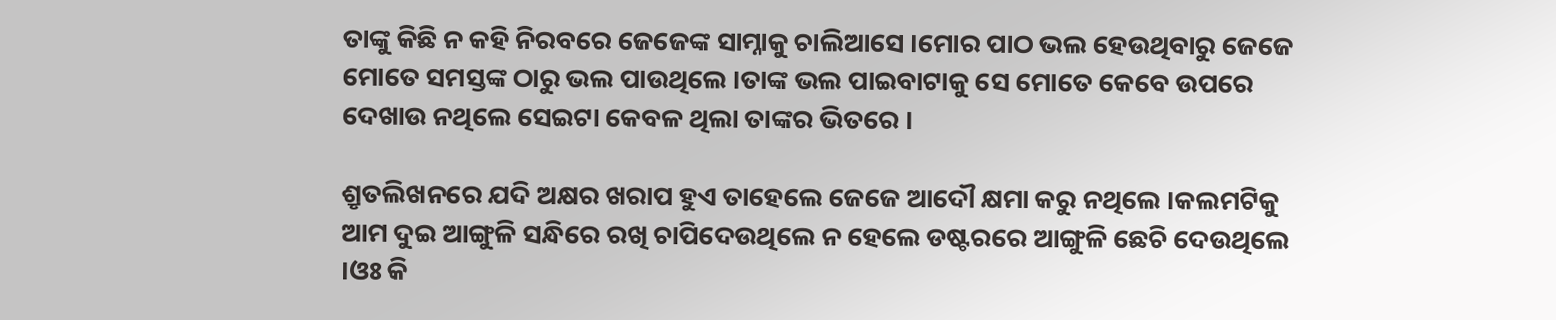ତାଙ୍କୁ କିଛି ନ କହି ନିରବରେ ଜେଜେଙ୍କ ସାମ୍ନାକୁ ଚାଲିଆସେ ।ମୋର ପାଠ ଭଲ ହେଉଥିବାରୁ ଜେଜେ ମୋତେ ସମସ୍ତଙ୍କ ଠାରୁ ଭଲ ପାଉଥିଲେ ।ତାଙ୍କ ଭଲ ପାଇବାଟାକୁ ସେ ମୋତେ କେବେ ଉପରେ ଦେଖାଉ ନଥିଲେ ସେଇଟା କେବଳ ଥିଲା ତାଙ୍କର ଭିତରେ ।

ଶ୍ରୃତଲିଖନରେ ଯଦି ଅକ୍ଷର ଖରାପ ହୁଏ ତାହେଲେ ଜେଜେ ଆଦୌ କ୍ଷମା କରୁ ନଥିଲେ ।କଲମଟିକୁ ଆମ ଦୁଇ ଆଙ୍ଗୁଳି ସନ୍ଧିରେ ରଖି ଚାପିଦେଉଥିଲେ ନ ହେଲେ ଡଷ୍ଟରରେ ଆଙ୍ଗୁଳି ଛେଚି ଦେଉଥିଲେ ।ଓଃ କି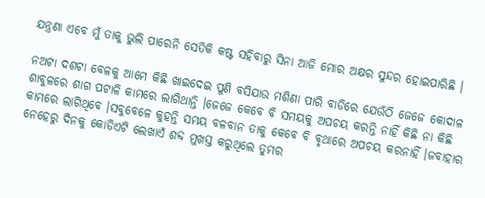ଯନ୍ତ୍ରଣା ଏବେ ମୁଁ ତାକୁ ଭୁଲି ପାରେନି ସେତିକି କଷ୍ଟ ସହିବାରୁ ସିନା ଆଜି ମୋର ଅକ୍ଷର ସୁନ୍ଦର ହୋଇପାରିଛି ।

ନଅଟା ଦଶଟା ବେଳକୁ ଆମେ କିଛି ଖାଇଦେଇ ପୁଣି ବସିଯାଉ ମଶିଣା ପାରି ବାଡିରେ ଯେଉଁଠି ଜେଜେ କୋଦାଳ ଶାବୁଳରେ ଶାଗ ପଟାଳି କାମରେ ଲାଗିଥାନ୍ତି ।ଜେଜେ କେବେ ବି ସମୟକୁ ଅପଚୟ କରନ୍ତି ନାହିଁ କିଛି ନା କିଛି କାମରେ ଲାଗିଥିବେ ।ସବୁବେଳେ କୁହନ୍ତି ସମୟ ବଳବାନ ତାକୁ କେବେ ବି ବୃଥାରେ ଅପଚୟ କରନାହିଁ ।ଜବାହାର ନେହେରୁ ଦିନକୁ କୋଡିଏଟି ଲେଖାଏଁ ଶବ୍ଦ ମୁଖସ୍ତ କରୁଥିଲେ ତୁମର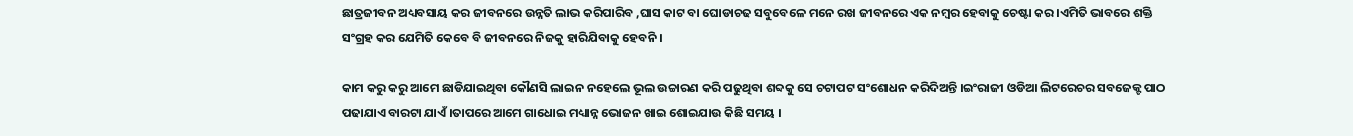ଛାତ୍ରଜୀବନ ଅଧ୍ୟବସାୟ କର ଜୀବନରେ ଉନ୍ନତି ଲାଭ କରିପାରିବ ,ଘାସ କାଟ ବା ଘୋଡାଚଢ ସବୁବେଳେ ମନେ ରଖ ଜୀବନରେ ଏକ ନମ୍ଵର ହେବାକୁ ଚେଷ୍ଟା କର ।ଏମିତି ଭାବରେ ଶକ୍ତି ସଂଗ୍ରହ କର ଯେମିତି କେବେ ବି ଜୀବନରେ ନିଜକୁ ହାରିଯିବାକୁ ହେବନି ।

କାମ କରୁ କରୁ ଆମେ ଛାଡିଯାଇଥିବା କୌଣସି ଲାଇନ ନହେଲେ ଭୂଲ ଉଚ୍ଚାରଣ କରି ପଢୁଥିବା ଶବ୍ଦକୁ ସେ ଚଟାପଟ ସଂଶୋଧନ କରିଦିଅନ୍ତି ।ଇଂରାଜୀ ଓଡିଆ ଲିଟରେଚର ସବଜେକ୍ଟ ପାଠ ପଢାଯାଏ ବାରଟା ଯାଏଁ ।ତାପରେ ଆମେ ଗାଧୋଇ ମଧ୍ୟାନ୍ନ ଭୋଜନ ଖାଇ ଶୋଇଯାଉ କିଛି ସମୟ ।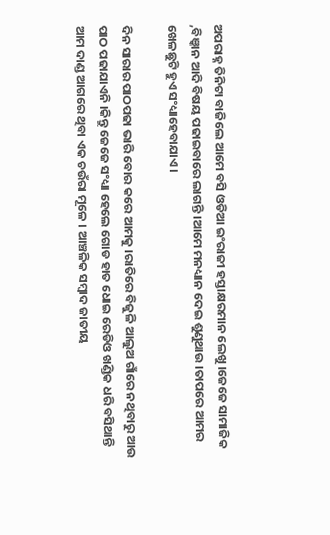ଅପରାହ୍ନ ତିନିଟା ବାଜିଲେ ଆମେ ବସି ଓଡିଆ ଇଂରାଜୀ ହସ୍ତାକ୍ଷରମାନ ଲେଖୁ ।ଜେଜେ ସାମାଜିକ ,ବିଞ୍କାନ ଆଦି ବିଷୟ ପଢାଇବାରେ ଲାଗନ୍ତି ।ଆମେ ମନଧ୍ୟାନ ଦେଇ ଶୁଣୁଥାଉ ।ତାପରେ ଆମର ଖେଳଛୁଟି ହୁଏ ସଂଧ୍ୟାହେବାଯାଏ ।

ଦିନ ସାରାର ପାଠପଢା ଭାରି ବୋର କରେ ଆମକୁ ।ରାତିରେ ବିଜୁଳି ଆଲୁଅ ଗାଁରେ ନଥିବାରୁ ଆଉ ପାଠ ପଢାଯାଏନି ।କିନ୍ତୁ ଜେଜେ ସଂଧ୍ୟା ହେଲେ ଗୋଡ ହାତ ଧୋଇ ରେଡିଓ ଖଣ୍ଡିକ ଧରି ବସିଥାନ୍ତି ଆମ ଦାଣ୍ଡ ଆଗରେ ଥିବା ଏକ ଚଉଁରା ମୂଳେ । ଆଞ୍ଚଳିକ ସମ୍ଵାଦ ଜାତୀୟ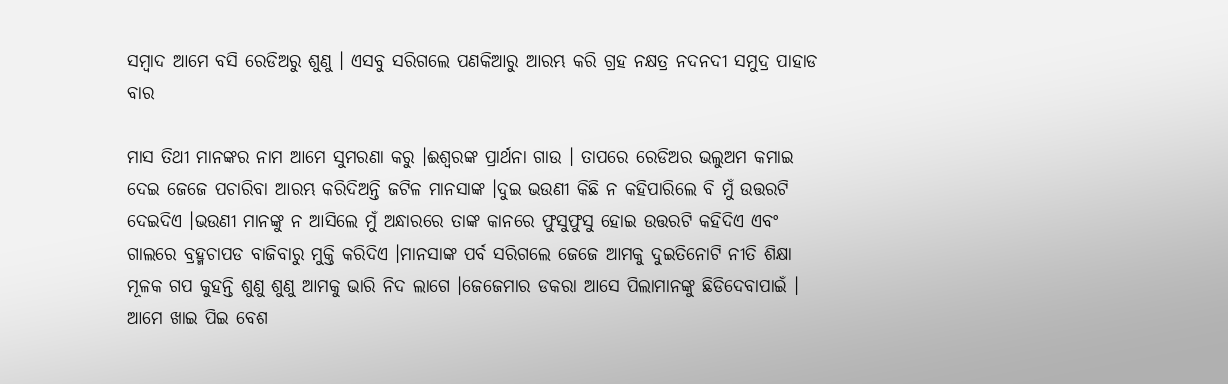ସମ୍ଵାଦ ଆମେ ବସି ରେଡିଅରୁ ଶୁଣୁ । ଏସବୁ ସରିଗଲେ ପଣକିଆରୁ ଆରମ୍ଭ କରି ଗ୍ରହ ନକ୍ଷତ୍ର ନଦନଦୀ ସମୁଦ୍ର ପାହାଡ ବାର

ମାସ ତିଥୀ ମାନଙ୍କର ନାମ ଆମେ ସୁମରଣା କରୁ ।ଈଶ୍ଵରଙ୍କ ପ୍ରାର୍ଥନା ଗାଉ । ତାପରେ ରେଡିଅର ଭଲୁଅମ କମାଇ ଦେଇ ଜେଜେ ପଚାରିବା ଆରମ୍ଭ କରିଦିଅନ୍ତି ଜଟିଳ ମାନସାଙ୍କ ।ଦୁଇ ଭଉଣୀ କିଛି ନ କହିପାରିଲେ ବି ମୁଁ ଉତ୍ତରଟି ଦେଇଦିଏ ।ଭଉଣୀ ମାନଙ୍କୁ ନ ଆସିଲେ ମୁଁ ଅନ୍ଧାରରେ ତାଙ୍କ କାନରେ ଫୁସୁଫୁସୁ ହୋଇ ଉତ୍ତରଟି କହିଦିଏ ଏବଂ ଗାଲରେ ବ୍ରହ୍ମଚାପଡ ବାଜିବାରୁ ମୁକ୍ତି କରିଦିଏ ।ମାନସାଙ୍କ ପର୍ବ ସରିଗଲେ ଜେଜେ ଆମକୁ ଦୁଇତିନୋଟି ନୀତି ଶିକ୍ଷା ମୂଳକ ଗପ କୁହନ୍ତି ଶୁଣୁ ଶୁଣୁ ଆମକୁ ଭାରି ନିଦ ଲାଗେ ।ଜେଜେମାର ଡକରା ଆସେ ପିଲାମାନଙ୍କୁ ଛିଡିଦେବାପାଇଁ । ଆମେ ଖାଇ ପିଇ ବେଶ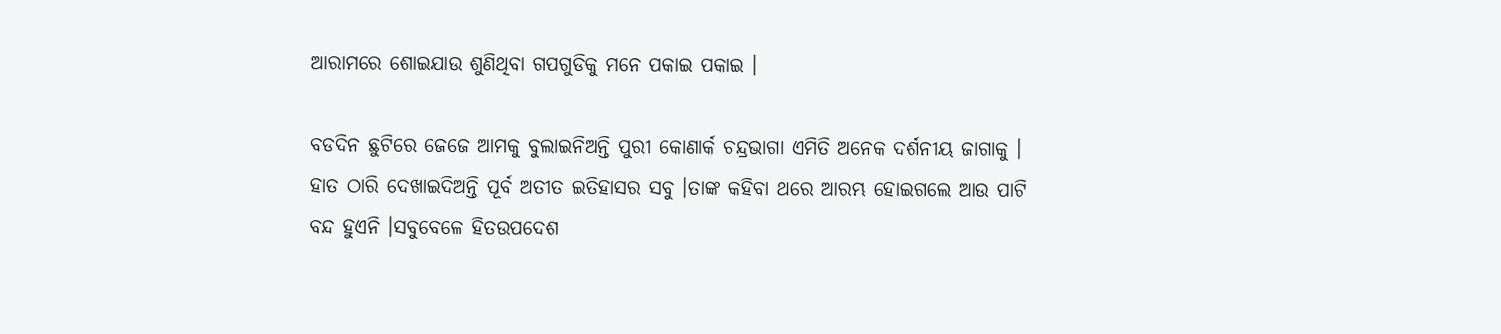ଆରାମରେ ଶୋଇଯାଉ ଶୁଣିଥିବା ଗପଗୁଡିକୁ ମନେ ପକାଇ ପକାଇ ।

ବଡଦିନ ଛୁଟିରେ ଜେଜେ ଆମକୁ ବୁଲାଇନିଅନ୍ତି ପୁରୀ କୋଣାର୍କ ଚନ୍ଦ୍ରଭାଗା ଏମିତି ଅନେକ ଦର୍ଶନୀୟ ଜାଗାକୁ । ହାତ ଠାରି ଦେଖାଇଦିଅନ୍ତି ପୂର୍ବ ଅତୀତ ଇତିହାସର ସବୁ ।ତାଙ୍କ କହିବା ଥରେ ଆରମ୍ଭ ହୋଇଗଲେ ଆଉ ପାଟି ବନ୍ଦ ହୁଏନି ।ସବୁବେଳେ ହିତଉପଦେଶ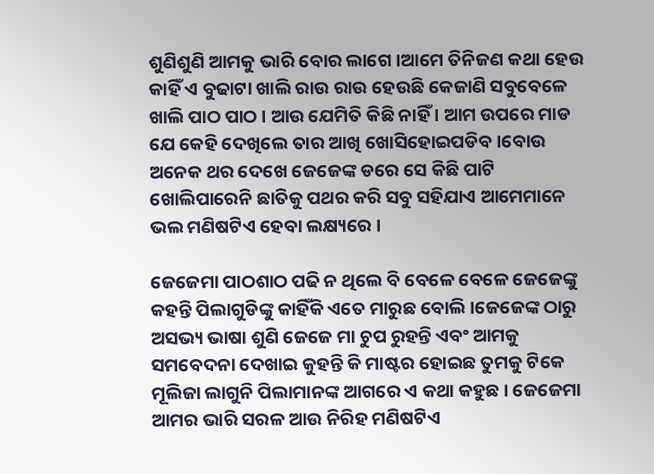ଶୁଣିଶୁଣି ଆମକୁ ଭାରି ବୋର ଲାଗେ ।ଆମେ ତିନିଜଣ କଥା ହେଉ କାହିଁ ଏ ବୁଢାଟା ଖାଲି ରାଉ ରାଉ ହେଉଛି କେଜାଣି ସବୁବେଳେ ଖାଲି ପାଠ ପାଠ । ଆଉ ଯେମିତି କିଛି ନାହିଁ । ଆମ ଉପରେ ମାଡ ଯେ କେହି ଦେଖିଲେ ତାର ଆଖି ଖୋସିହୋଇପଡିବ ।ବୋଉ ଅନେକ ଥର ଦେଖେ ଜେଜେଙ୍କ ଡରେ ସେ କିଛି ପାଟି ଖୋଲିପାରେନି ଛାତିକୁ ପଥର କରି ସବୁ ସହିଯାଏ ଆମେମାନେ ଭଲ ମଣିଷଟିଏ ହେବା ଲକ୍ଷ୍ୟରେ ।

ଜେଜେମା ପାଠଶାଠ ପଢି ନ ଥିଲେ ବି ବେଳେ ବେଳେ ଜେଜେଙ୍କୁ କହନ୍ତି ପିଲାଗୁଡିଙ୍କୁ କାହିଁକି ଏତେ ମାରୁଛ ବୋଲି ।ଜେଜେଙ୍କ ଠାରୁ ଅସଭ୍ୟ ଭାଷା ଶୁଣି ଜେଜେ ମା ଚୁପ ରୁହନ୍ତି ଏବଂ ଆମକୁ ସମବେଦନା ଦେଖାଇ କୁହନ୍ତି କି ମାଷ୍ଟର ହୋଇଛ ତୁମକୁ ଟିକେ ମୂଲିଜା ଲାଗୁନି ପିଲାମାନଙ୍କ ଆଗରେ ଏ କଥା କହୁଛ । ଜେଜେମା ଆମର ଭାରି ସରଳ ଆଉ ନିରିହ ମଣିଷଟିଏ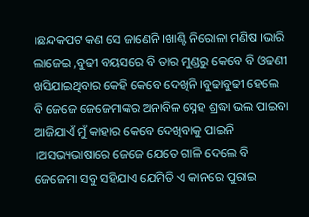।ଛନ୍ଦକପଟ କଣ ସେ ଜାଣେନି ।ଖାଣ୍ଟି ନିରୋଳା ମଣିଷ ।ଭାରି ଲାଜେଇ ,ବୁଢୀ ବୟସରେ ବି ତାର ମୁଣ୍ଡରୁ କେବେ ବି ଓଢଣୀ ଖସିଯାଇଥିବାର କେହି କେବେ ଦେଖିନି ।ବୁଢାବୁଢୀ ହେଲେ ବି ଜେଜେ ଜେଜେମାଙ୍କର ଅନାବିଳ ସ୍ନେହ ଶ୍ରଦ୍ଧା ଭଲ ପାଇବା ଆଜିଯାଏଁ ମୁଁ କାହାର କେବେ ଦେଖିବାକୁ ପାଇନି ।ଅସଭ୍ୟଭାଷାରେ ଜେଜେ ଯେତେ ଗାଳି ଦେଲେ ବି ଜେଜେମା ସବୁ ସହିଯାଏ ଯେମିତି ଏ କାନରେ ପୁରାଇ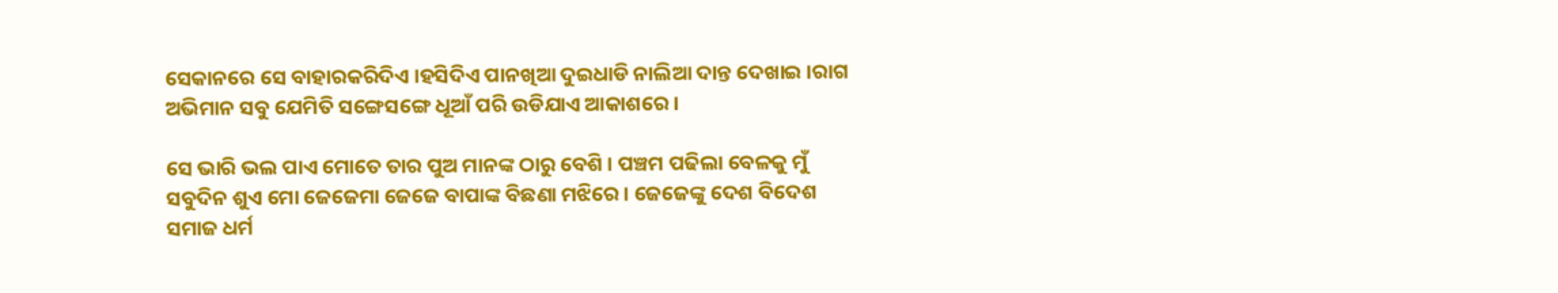ସେକାନରେ ସେ ବାହାରକରିଦିଏ ।ହସିଦିଏ ପାନଖିଆ ଦୁଇଧାଡି ନାଲିଆ ଦାନ୍ତ ଦେଖାଇ ।ରାଗ ଅଭିମାନ ସବୁ ଯେମିତି ସଙ୍ଗେସଙ୍ଗେ ଧୂଆଁ ପରି ଉଡିଯାଏ ଆକାଶରେ ।

ସେ ଭାରି ଭଲ ପାଏ ମୋତେ ତାର ପୁଅ ମାନଙ୍କ ଠାରୁ ବେଶି । ପଞ୍ଚମ ପଢିଲା ବେଳକୁ ମୁଁ ସବୁଦିନ ଶୁଏ ମୋ ଜେଜେମା ଜେଜେ ବାପାଙ୍କ ବିଛଣା ମଝିରେ । ଜେଜେଙ୍କୁ ଦେଶ ବିଦେଶ ସମାଜ ଧର୍ମ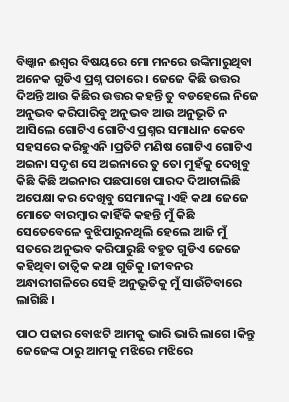ବିଞ୍କାନ ଈଶ୍ଵର ବିଷୟରେ ମୋ ମନରେ ଉଙ୍କିମାରୁଥିବା ଅନେକ ଗୁଡିଏ ପ୍ରଶ୍ନ ପଚାରେ । ଜେଜେ କିଛି ଉତ୍ତର ଦିଅନ୍ତି ଆଉ କିଛିର ଉତ୍ତର କହନ୍ତି ତୁ ବଡହେଲେ ନିଜେ ଅନୁଭବ କରିପାରିବୁ ଅନୁଭବ ଆଉ ଅନୁଭୂତି ନ ଆସିଲେ ଗୋଟିଏ ଗୋଟିଏ ପ୍ରଶ୍ନର ସମାଧାନ କେବେ ସହସରେ କରିହୁଏନି ।ପ୍ରତିଟି ମଣିଷ ଗୋଟିଏ ଗୋଟିଏ ଅଇନା ସଦୃଶ ସେ ଅଇନାରେ ତୁ ତୋ ମୁହଁକୁ ଦେଖିବୁ କିଛି କିଛି ଅଇନାର ପଛପାଖେ ପାରଦ ଦିଆଚାଲିଛି ଅପେକ୍ଷା କର ଦେଖିବୁ ସେମାନଙ୍କୁ ।ଏହି କଥା ଜେଜେ ମୋତେ ବାରମ୍ଵାର କାହିଁକି କହନ୍ତି ମୁଁ କିଛି ସେତେବେଳେ ବୁଝିପାରୁନଥିଲି ହେଲେ ଆଜି ମୁଁ ସତରେ ଅନୁଭବ କରିପାରୁଛି ବହୁତ ଗୁଡିଏ ଜେଜେ କହିଥିବା ତାତ୍ଵିକ କଥା ଗୁଡିକୁ ।ଜୀବନର ଅନ୍ଧାରୀଗଳିରେ ସେହି ଅନୁଭୂତିକୁ ମୁଁ ସାଉଁଟିବାରେ ଲାଗିଛି ।

ପାଠ ପଢାର ବୋଝଟି ଆମକୁ ଭାରି ଭାରି ଲାଗେ ।କିନ୍ତୁ ଜେଜେଙ୍କ ଠାରୁ ଆମକୁ ମଝିରେ ମଝିରେ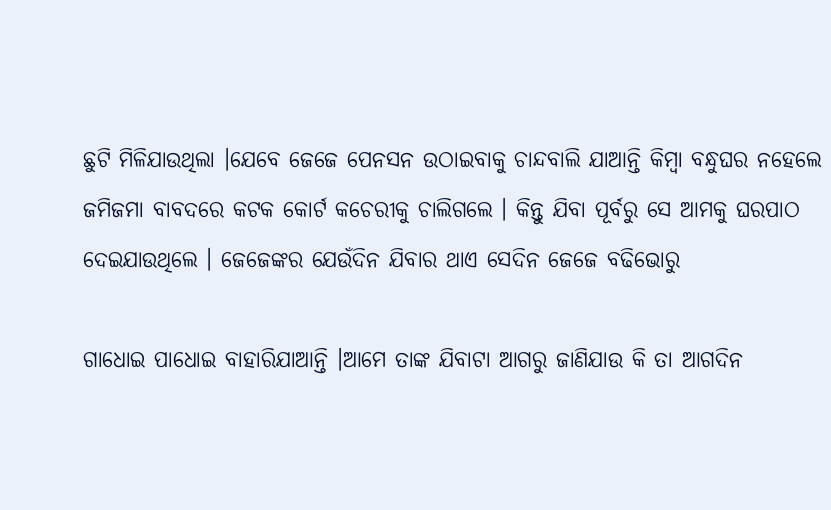ଛୁଟି ମିଳିଯାଉଥିଲା ।ଯେବେ ଜେଜେ ପେନସନ ଉଠାଇବାକୁ ଚାନ୍ଦବାଲି ଯାଆନ୍ତି କିମ୍ଵା ବନ୍ଧୁଘର ନହେଲେ ଜମିଜମା ବାବଦରେ କଟକ କୋର୍ଟ କଚେରୀକୁ ଚାଲିଗଲେ । କିନ୍ତୁ ଯିବା ପୂର୍ବରୁ ସେ ଆମକୁ ଘରପାଠ ଦେଇଯାଉଥିଲେ । ଜେଜେଙ୍କର ଯେଉଁଦିନ ଯିବାର ଥାଏ ସେଦିନ ଜେଜେ ବଢିଭୋରୁ

ଗାଧୋଇ ପାଧୋଇ ବାହାରିଯାଆନ୍ତି ।ଆମେ ତାଙ୍କ ଯିବାଟା ଆଗରୁ ଜାଣିଯାଉ କି ତା ଆଗଦିନ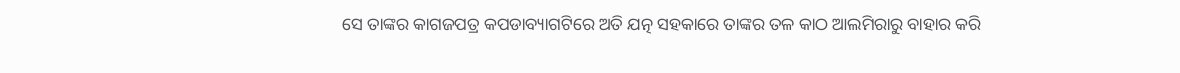ସେ ତାଙ୍କର କାଗଜପତ୍ର କପଡାବ୍ୟାଗଟିରେ ଅତି ଯତ୍ନ ସହକାରେ ତାଙ୍କର ତଳ କାଠ ଆଲମିରାରୁ ବାହାର କରି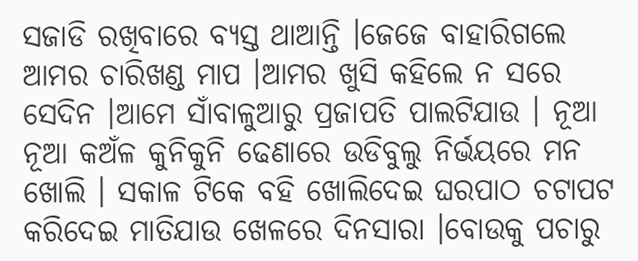ସଜାଡି ରଖିବାରେ ବ୍ୟସ୍ତ ଥାଆନ୍ତି ।ଜେଜେ ବାହାରିଗଲେ ଆମର ଚାରିଖଣ୍ଡ ମାପ ।ଆମର ଖୁସି କହିଲେ ନ ସରେ ସେଦିନ ।ଆମେ ସାଁବାଳୁଆରୁ ପ୍ରଜାପତି ପାଲଟିଯାଉ । ନୂଆ ନୂଆ କଅଁଳ କୁନିକୁନି ଢେଣାରେ ଉଡିବୁଲୁ ନିର୍ଭୟରେ ମନ ଖୋଲି । ସକାଳ ଟିକେ ବହି ଖୋଲିଦେଇ ଘରପାଠ ଚଟାପଟ କରିଦେଇ ମାତିଯାଉ ଖେଳରେ ଦିନସାରା ।ବୋଉକୁ ପଚାରୁ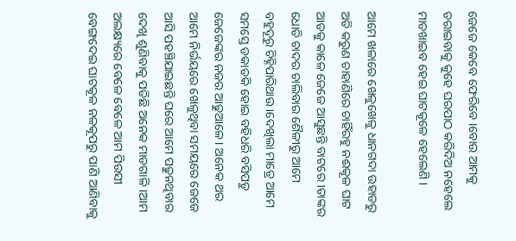ଜେଜେ କେବେ ଫେରିବେ ।ବୋଉ ଆମକୁ ଡରାଇବାକୁ କୁହେ ଘରପାଠ କରିଦିଅ ନହେଲେ ମାଡଖାଇବ ହେଇ ଘାଟକୂଳେ ହେଲେଣି ।

ଆମେ ଖଳାରେ ଖେଳୁଖେଳୁ ଧାନଗଦା ଉହାଡରୁ ଅତି କରୁଣ ଚାହାଣିରେ ଚାହିଁରହୁ ନଈକୂଳ ଘାଟ ଆଡକୁ କାଳେ ଜେଜେ ଆସୁଛନ୍ତି ବାଟରେ ।ତାଙ୍କର ଧୋତି ଚାଦର ଚାଲିବାର ଶୈଳୀରୁ ଆମେ ବହୁଦୂରୁ ଚିହ୍ନିପାରିଥାଉ ।ଦେଖିଲା ମାତ୍ରେ ଆମେ ସମସ୍ତେ ଡକାଡକି ହୋଇ ବହିଧରି ବସିପଡୁ ଜେଜେଙ୍କର ନଜର ଆଢୁଆଳେ । ଅନେକ ଥର ଆମେ ନିର୍ଭୟରେ ଖେଳୁଥିବା ସମୟରେ ଜେଜେ ଆସି ପହଞ୍ଚିଯାଇଛନ୍ତି ଘରେ ଆମେ ପଢୁନଥିବାର ଦେଖି ଶୁଣିବାକୁ ପଡିଛି ଅନେକ ମାଡଗାଳି ।ଆମ ଅଲକ୍ଷ୍ୟରେ ବେଳେ ବେଳେ ଆମ ପିଉସୀ ବେଙ୍ଗଦେଇ ଘାଟକୂଳ ନଳକୂପରୁ ପାଣି ଆଣିବାକୁ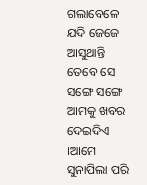ଗଲାବେଳେ ଯଦି ଜେଜେ ଆସୁଥାନ୍ତି ତେବେ ସେ ସଙ୍ଗେ ସଙ୍ଗେ ଆମକୁ ଖବର ଦେଇଦିଏ ।ଆମେ ସୁନାପିଲା ପରି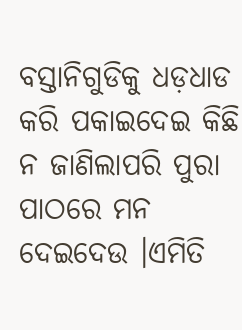ବସ୍ତାନିଗୁଡିକୁ ଧଡ଼ଧାଡ କରି ପକାଇଦେଇ କିଛି ନ ଜାଣିଲାପରି ପୁରା ପାଠରେ ମନ ଦେଇଦେଉ ।ଏମିତି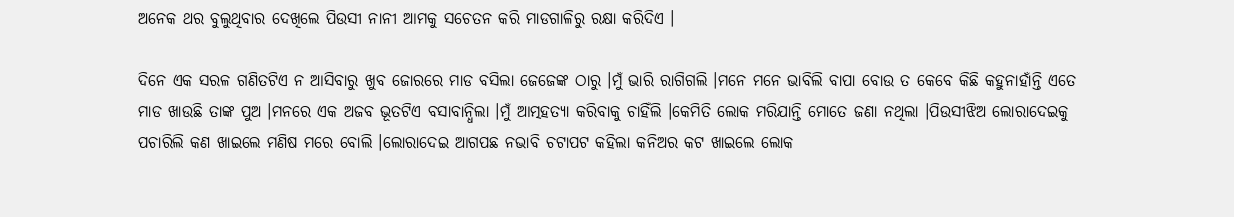ଅନେକ ଥର ବୁଲୁଥିବାର ଦେଖିଲେ ପିଉସୀ ନାନୀ ଆମକୁ ସଚେତନ କରି ମାଡଗାଳିରୁ ରକ୍ଷା କରିଦିଏ ।

ଦିନେ ଏକ ସରଳ ଗଣିତଟିଏ ନ ଆସିବାରୁ ଖୁବ ଜୋରରେ ମାଡ ବସିଲା ଜେଜେଙ୍କ ଠାରୁ ।ମୁଁ ଭାରି ରାଗିଗଲି ।ମନେ ମନେ ଭାବିଲି ବାପା ବୋଉ ତ କେବେ କିଛି କହୁନାହାଁନ୍ତି ଏତେ ମାଡ ଖାଉଛି ତାଙ୍କ ପୁଅ ।ମନରେ ଏକ ଅଜବ ଭୂତଟିଏ ବସାବାନ୍ଧିଲା ।ମୁଁ ଆତ୍ମହତ୍ୟା କରିବାକୁ ଚାହିଁଲି ।କେମିତି ଲୋକ ମରିଯାନ୍ତି ମୋତେ ଜଣା ନଥିଲା ।ପିଉସୀଝିଅ ଲୋରାଦେଇକୁ ପଚାରିଲି କଣ ଖାଇଲେ ମଣିଷ ମରେ ବୋଲି ।ଲୋରାଦେଇ ଆଗପଛ ନଭାବି ଚଟାପଟ କହିଲା କନିଅର କଟ ଖାଇଲେ ଲୋକ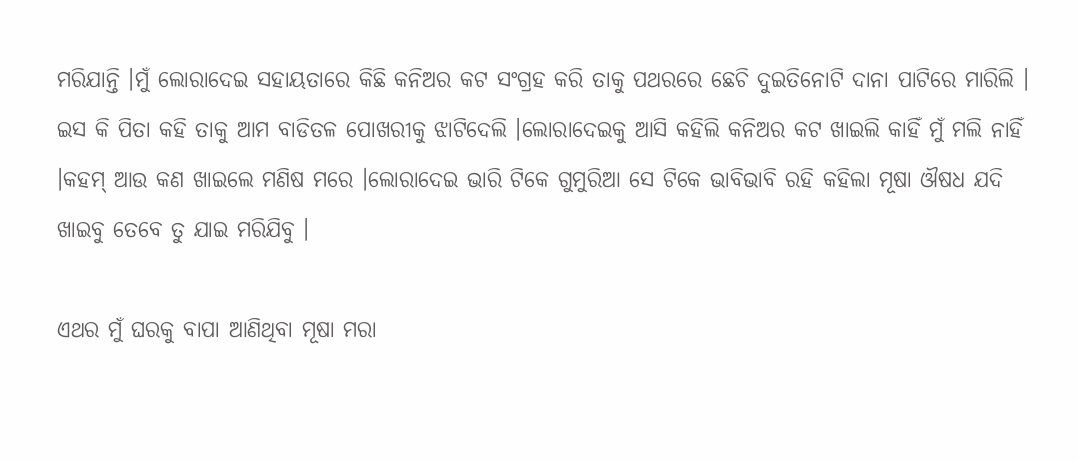ମରିଯାନ୍ତି ।ମୁଁ ଲୋରାଦେଇ ସହାୟତାରେ କିଛି କନିଅର କଟ ସଂଗ୍ରହ କରି ତାକୁ ପଥରରେ ଛେଚି ଦୁଇତିନୋଟି ଦାନା ପାଟିରେ ମାରିଲି । ଇସ କି ପିତା କହି ତାକୁ ଆମ ବାଡିତଳ ପୋଖରୀକୁ ଝାଟିଦେଲି ।ଲୋରାଦେଇକୁ ଆସି କହିଲି କନିଅର କଟ ଖାଇଲି କାହିଁ ମୁଁ ମଲି ନାହିଁ ।କହମ୍ ଆଉ କଣ ଖାଇଲେ ମଣିଷ ମରେ ।ଲୋରାଦେଇ ଭାରି ଟିକେ ଗୁମୁରିଆ ସେ ଟିକେ ଭାବିଭାବି ରହି କହିଲା ମୂଷା ଔଷଧ ଯଦି ଖାଇବୁ ତେବେ ତୁ ଯାଇ ମରିଯିବୁ ।

ଏଥର ମୁଁ ଘରକୁ ବାପା ଆଣିଥିବା ମୂଷା ମରା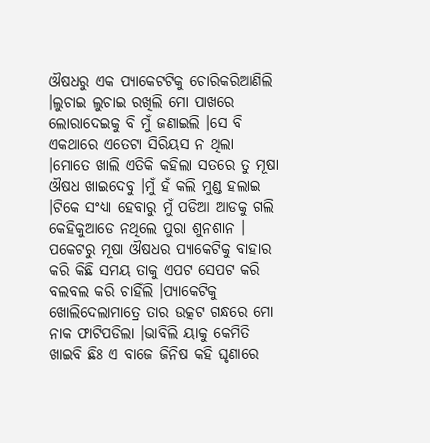ଔଷଧରୁ ଏକ ପ୍ୟାକେଟଟିକୁ ଚୋରିକରିଆଣିଲି ।ଲୁଚାଇ ଲୁଚାଇ ରଖିଲି ମୋ ପାଖରେ ଲୋରାଦେଇକୁ ବି ମୁଁ ଜଣାଇଲି ।ସେ ବି ଏକଥାରେ ଏତେଟା ସିରିୟସ ନ ଥିଲା ।ମୋତେ ଖାଲି ଏତିକି କହିଲା ସତରେ ତୁ ମୂଷା ଔଷଧ ଖାଇଦେବୁ ।ମୁଁ ହଁ କଲି ମୁଣ୍ଡ ହଲାଇ ।ଟିକେ ସଂଧ୍ୟା ହେବାରୁ ମୁଁ ପଡିଆ ଆଡକୁ ଗଲି କେହିକୁଆଡେ ନଥିଲେ ପୁରା ଶୁନଶାନ । ପକେଟରୁ ମୂଷା ଔଷଧର ପ୍ୟାକେଟିକୁ ବାହାର କରି କିଛି ସମୟ ତାକୁ ଏପଟ ସେପଟ କରି ବଲବଲ କରି ଚାହିଁଲି ।ପ୍ୟାକେଟିକୁ ଖୋଲିଦେଲାମାତ୍ରେ ତାର ଉତ୍କଟ ଗନ୍ଧରେ ମୋ ନାକ ଫାଟିପଡିଲା ।ଭାବିଲି ୟାକୁ କେମିତି ଖାଇବି ଛିଃ ଏ ବାଜେ ଜିନିଷ କହି ଘୃଣାରେ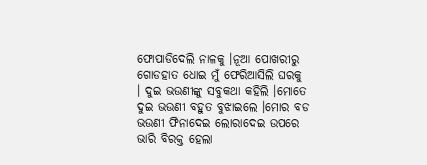ଫୋପାଡିଦେଲି ନାଳକୁ ।ନୂଆ ପୋଖରୀରୁ ଗୋଡହାତ ଧୋଇ ମୁଁ ଫେରିଆସିଲି ଘରକୁ । ଦୁଇ ଭଉଣୀଙ୍କୁ ସବୁକଥା କହିଲି ।ମୋତେ ଦୁଇ ଭଉଣୀ ବହୁତ ବୁଝାଇଲେ ।ମୋର ବଡ ଭଉଣୀ ଫିନାଦେଇ ଲୋରାଦେଇ ଉପରେ ଭାରି ବିରକ୍ତ ହେଲା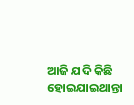ଆଜି ଯଦି କିଛି ହୋଇଯାଇଥାନ୍ତା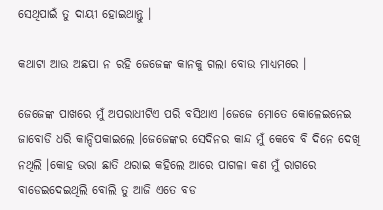ସେଥିପାଇଁ ତୁ ଦାୟୀ ହୋଇଥାନ୍ତୁ ।

କଥାଟା ଆଉ ଅଛପା ନ ରହି ଜେଜେଙ୍କ କାନକୁ ଗଲା ବୋଉ ମାଧ୍ୟମରେ ।

ଜେଜେଙ୍କ ପାଖରେ ମୁଁ ଅପରାଧୀଟିଏ ପରି ବସିଥାଏ ।ଜେଜେ ମୋତେ କୋଳେଇନେଇ ଜାବୋଡି ଧରି କାନ୍ଦିପକାଇଲେ ।ଜେଜେଙ୍କର ସେଦିନର କାନ୍ଦ ମୁଁ କେବେ ବି ଦିନେ ଦେଖି ନଥିଲି ।କୋହ ଭରା ଛାତି ଥରାଇ କହିଲେ ଆରେ ପାଗଳା କଣ ମୁଁ ରାଗରେ ବାଡେଇଦେଇଥିଲି ବୋଲି ତୁ ଆଜି ଏତେ ବଡ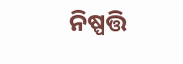ନିଷ୍ପତ୍ତି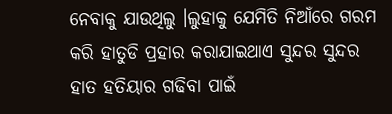ନେବାକୁ ଯାଉଥିଲୁ ।ଲୁହାକୁ ଯେମିତି ନିଆଁରେ ଗରମ କରି ହାତୁଡି ପ୍ରହାର କରାଯାଇଥାଏ ସୁନ୍ଦର ସୁନ୍ଦର ହାତ ହତିୟାର ଗଢିବା ପାଇଁ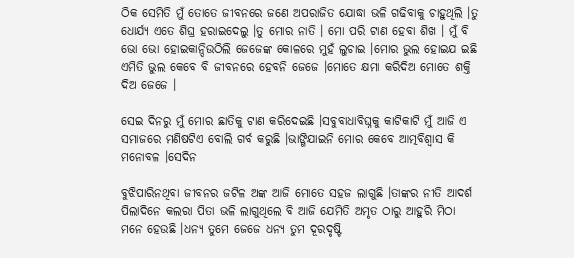ଠିକ ସେମିତି ମୁଁ ତୋତେ ଜୀବନରେ ଜଣେ ଅପରାଜିତ ଯୋଦ୍ଧା ଭଳି ଗଢିବାକୁ ଚାହୁଥିଲି ।ତୁ ଧୋର୍ଯ୍ୟ ଏତେ ଶିଘ୍ର ହରାଇଦେଲୁ ।ତୁ ମୋର ନାତି । ମୋ ପରି ଟାଣ ହେବା ଶିଖ । ମୁଁ ବି ଭୋ ଭୋ ହୋଇକାନ୍ଦିଉଠିଲି ଜେଜେଙ୍କ କୋଳରେ ମୁହଁ ଲୁଚାଇ ।ମୋର ଭୁଲ ହୋଇଯ ଇଛି ଏମିତି ଭୁଲ କେବେ ବି ଜୀବନରେ ହେବନି ଜେଜେ ।ମୋତେ କ୍ଷମା କରିଦିଅ ମୋତେ ଶକ୍ତି ଦିଅ ଜେଜେ ।

ସେଇ ଦିନରୁ ମୁଁ ମୋର ଛାତିକୁ ଟାଣ କରିଦେଇଛି ।ସବୁବାଧାବିଘ୍ନକୁ କାଟିକାଟି ମୁଁ ଆଜି ଏ ସମାଜରେ ମଣିଷଟିଏ ବୋଲି ଗର୍ବ କରୁଛି ।ଭାଙ୍ଗିଯାଇନି ମୋର କେବେ ଆତ୍ମବିଶ୍ଵାସ କି ମନୋବଳ ।ସେଦିନ

ବୁଝିପାରିନଥିବା ଜୀବନର ଜଟିଳ ଅଙ୍କ ଆଜି ମୋତେ ସହଜ ଲାଗୁଛି ।ତାଙ୍କର ନୀତି ଆଦର୍ଶ ପିଲାଦିନେ କଲରା ପିତା ଭଳି ଲାଗୁଥିଲେ ବି ଆଜି ଯେମିତି ଅମୃତ ଠାରୁ ଆହୁରି ମିଠା ମନେ ହେଉଛି ।ଧନ୍ୟ ତୁମେ ଜେଜେ ଧନ୍ୟ ତୁମ ଦୂରଦୃଷ୍ଟି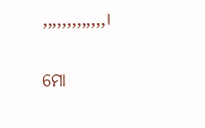,,,,,,,,,,,,,।

ମୋ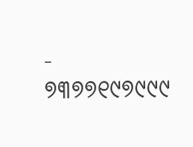- ୭୩୭୭୧୯୭୯୯୯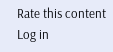Rate this content
Log in